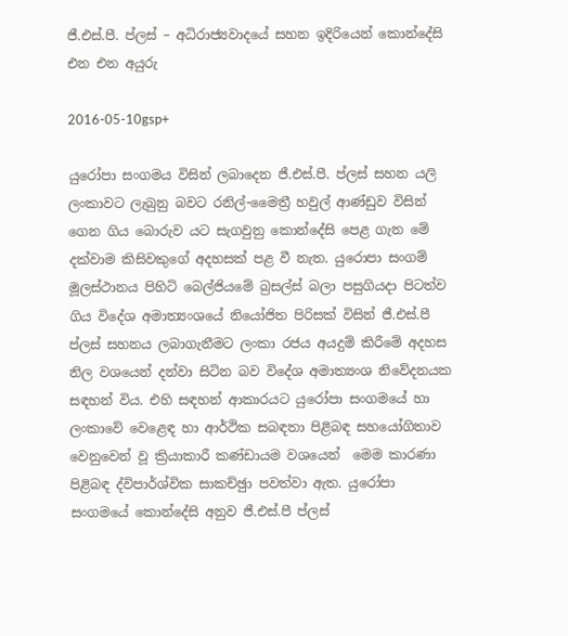ජී.එස්.පී. ප්ලස් – අධිරාජ්‍යවාදයේ සහන ඉදිරියෙන් කොන්දේසි එන එන අයුරු

2016-05-10gsp+

යුරෝපා සංගමය විසින් ලබාදෙන ජී.එස්.පී. ප්ලස් සහන යලි ලංකාවට ලැබුනු බවට රනිල්-මෛත්‍රී හවුල් ආණ්ඩුව විසින් ගෙන ගිය බොරුව යට සැගවුනු කොන්දේසි පෙළ ගැන මේ දක්වාම කිසිවකුගේ අදහසක් පළ වී නැත. යුරොපා සංගම් මූලස්ථානය පිහිටි බෙල්ජියමේ බ්‍රසල්ස් බලා පසුගියදා පිටත්ව ගිය විදේශ අමාත්‍යංශයේ නියෝජිත පිරිසක් විසින් ජී.එස්.පී ප්ලස් සහනය ලබාගැනීමට ලංකා රජය අයදුම් කිරීමේ අදහස නිල වශයෙන් දන්වා සිටින බව විදේශ අමාත්‍යංශ නිවේදනයක සඳහන් විය. එහි සඳහන් ආකාරයට යුරෝපා සංගමයේ හා ලංකාවේ වෙළෙඳ හා ආර්ථික සබඳතා පිළිබඳ සහයෝගිතාව වෙනුවෙන් වූ ක්‍රියාකාරී කණ්ඩායම වශයෙන්  මෙම කාරණා පිළිබඳ ද්විපාර්ශ්වික සාකච්ඡුා පවත්වා ඇත. යුරෝපා සංගමයේ කොන්දේසි අනුව ජී.එස්.පී ප්ලස්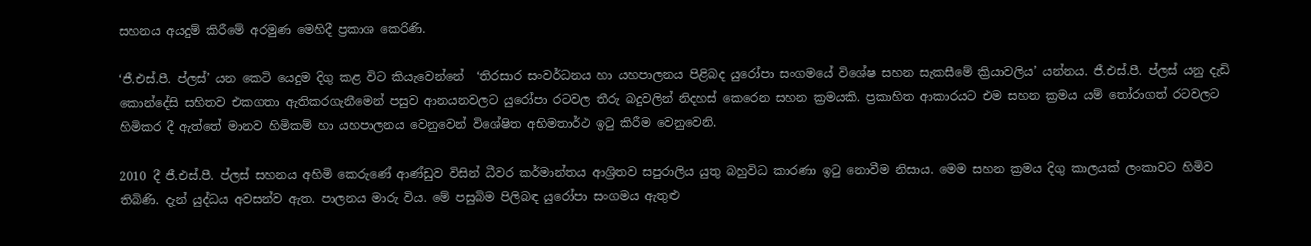සහනය අයදුම් කිරීමේ අරමුණ මෙහිදී ප්‍රකාශ කෙරිණි.

‘ජී.එස්.පී. ප්ලස්’ යන කෙටි යෙදුම දිගු කළ විට කියැවෙන්නේ  ‘තිරසාර සංවර්ධනය හා යහපාලනය පිළිබද යුරෝපා සංගමයේ විශේෂ සහන සැකසීමේ ක්‍රියාවලිය’ යන්නය. ජී.එස්.පී. ප්ලස් යනු දැඩි කොන්දේසි සහිතව එකගතා ඇතිකරගැනීමෙන් පසුව ආනයනවලට යුරෝපා රටවල තීරු බදුවලින් නිදහස් කෙරෙන සහන ක්‍රමයකි. ප්‍රකාහිත ආකාරයට එම සහන ක්‍රමය යම් තෝරාගත් රටවලට හිමිකර දී ඇත්තේ මානව හිමිකම් හා යහපාලනය වෙනුවෙන් විශේෂිත අභිමතාර්ථ ඉටු කිරීම වෙනුවෙනි.

2010 දී ජී.එස්.පී. ප්ලස් සහනය අහිමි කෙරුණේ ආණ්ඩුව විසින් ධීවර කර්මාන්තය ආශ්‍රිතව සපුරාලිය යුතු බහුවිධ කාරණා ඉටු නොවීම නිසාය. මෙම සහන ක්‍රමය දිගු කාලයක් ලංකාවට හිමිව තිබිණි. දැන් යුද්ධය අවසන්ව ඇත. පාලනය මාරු විය. මේ පසුබිම පිලිබඳ යුරෝපා සංගමය ඇතුළු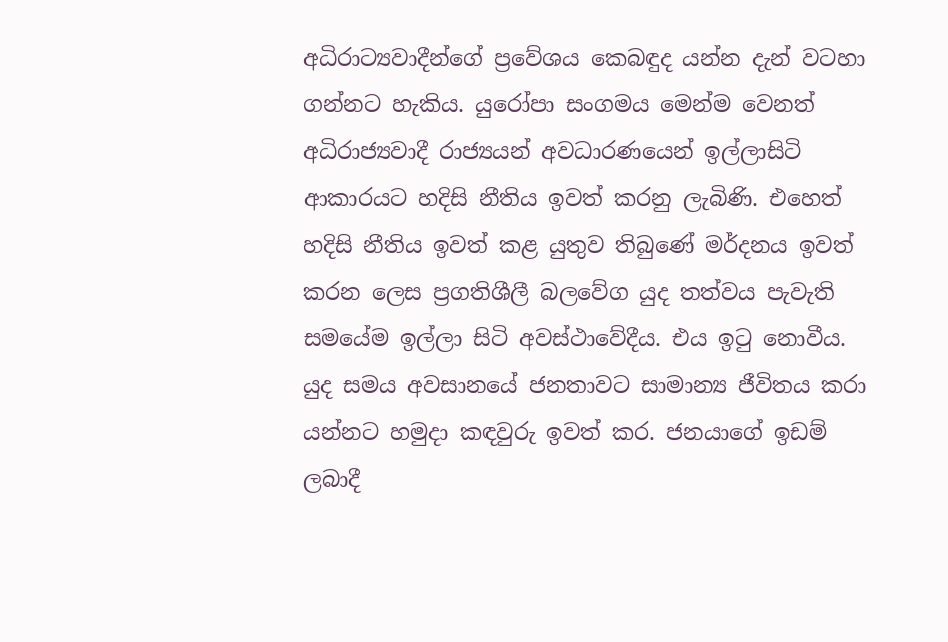අධිරාට්‍යවාදීන්ගේ ප්‍රවේශය කෙබඳුද යන්න දැන් වටහා ගන්නට හැකිය. යුරෝපා සංගමය මෙන්ම වෙනත් අධිරාජ්‍යවාදී රාජ්‍යයන් අවධාරණයෙන් ඉල්ලාසිටි ආකාරයට හදිසි නීතිය ඉවත් කරනු ලැබිණි. එහෙත් හදිසි නීතිය ඉවත් කළ යුතුව තිබුණේ මර්දනය ඉවත් කරන ලෙස ප්‍රගතිශීලී බලවේග යුද තත්වය පැවැති සමයේම ඉල්ලා සිටි අවස්ථාවේදීය. එය ඉටු නොවීය. යුද සමය අවසානයේ ජනතාවට සාමාන්‍ය ජීවිතය කරා යන්නට හමුදා කඳවුරු ඉවත් කර. ජනයාගේ ඉඩම් ලබාදී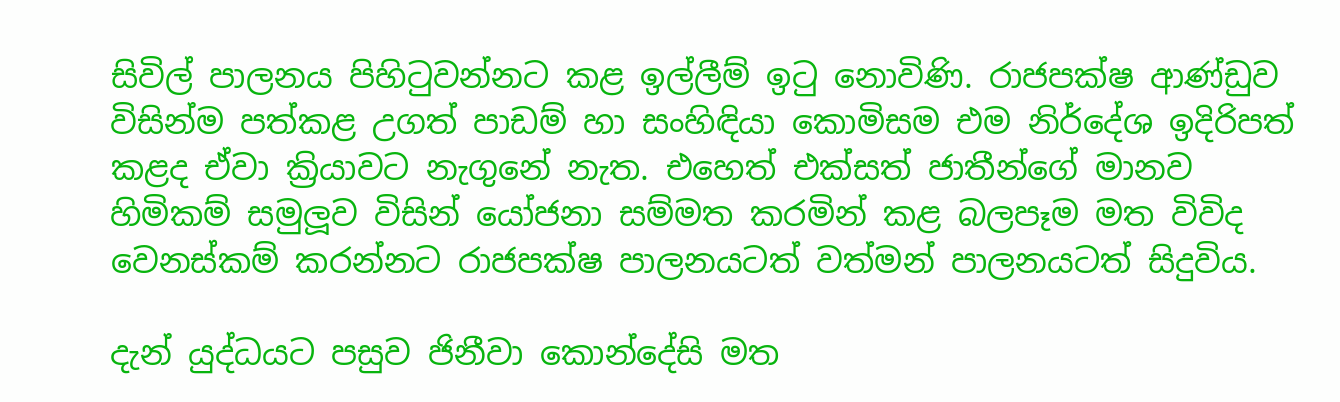සිවිල් පාලනය පිහිටුවන්නට කළ ඉල්ලීම් ඉටු නොවිණි. රාජපක්ෂ ආණ්ඩුව විසින්ම පත්කළ උගත් පාඩම් හා සංහිඳියා කොමිසම එම නිර්දේශ ඉදිරිපත් කළද ඒවා ක්‍රියාවට නැගුනේ නැත. එහෙත් එක්සත් ජාතීන්ගේ මානව හිමිකම් සමුලූව විසින් යෝජනා සම්මත කරමින් කළ බලපෑම මත විවිද වෙනස්කම් කරන්නට රාජපක්ෂ පාලනයටත් වත්මන් පාලනයටත් සිදුවිය.

දැන් යුද්ධයට පසුව ජිනීවා කොන්දේසි මත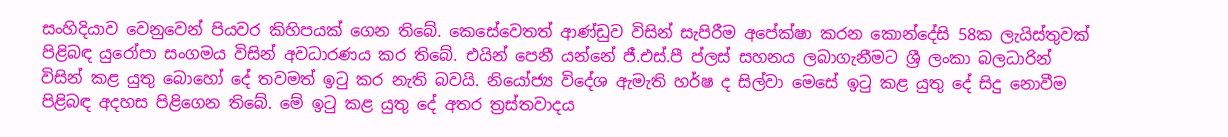සංහිදියාව වෙනුවෙන් පියවර කිහිපයක් ගෙන තිබේ. කෙසේවෙතත් ආණ්ඩුව විසින් සැපිරීම අපේක්ෂා කරන කොන්දේසි 58ක ලැයිස්තුවක් පිළිබඳ යුරෝපා සංගමය විසින් අවධාරණය කර තිබේ. එයින් පෙනී යන්නේ ජී.එස්.පී ප්ලස් සහනය ලබාගැනීමට ශ්‍රී ලංකා බලධාරින් විසින් කළ යුතු බොහෝ දේ තවමත් ඉටු කර නැති බවයි. නියෝජ්‍ය විදේශ ඇමැති හර්ෂ ද සිල්වා මෙසේ ඉටු කළ යුතු දේ සිදු නොවීම පිළිබඳ අදහස පිළිගෙන තිබේ. මේ ඉටු කළ යුතු දේ අතර ත්‍රස්තවාදය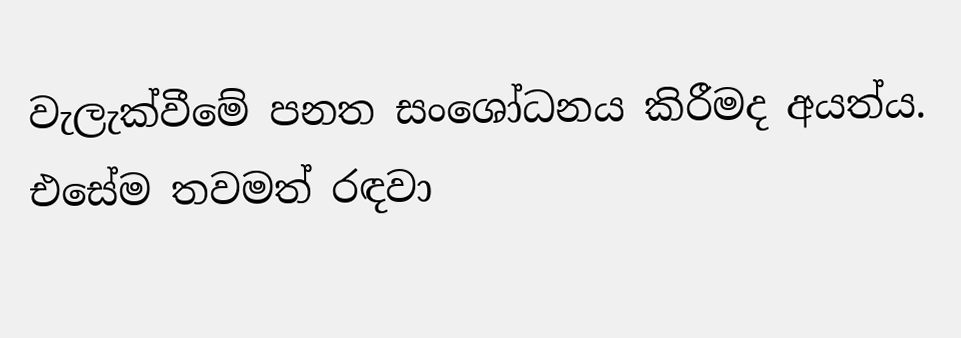වැලැක්වීමේ පනත සංශෝධනය කිරීමද අයත්ය. එසේම තවමත් රඳවා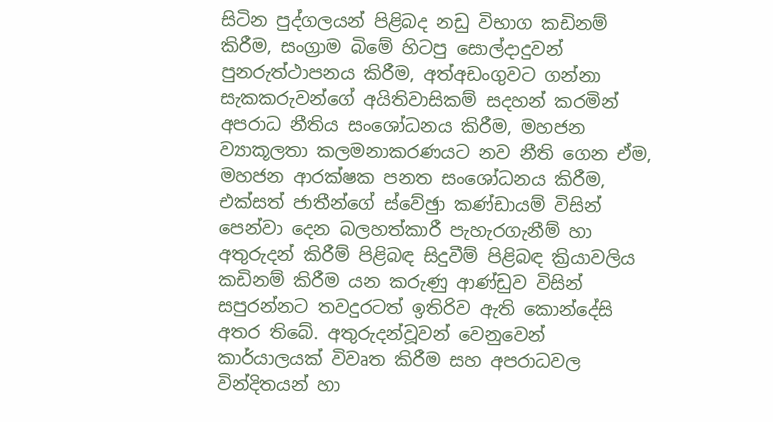සිටින පුද්ගලයන් පිළිබද නඩු විභාග කඩිනම් කිරීම, සංග්‍රාම බිමේ හිටපු සොල්දාදුවන් පුනරුත්ථාපනය කිරීම, අත්අඩංගුවට ගන්නා සැකකරුවන්ගේ අයිතිවාසිකම් සදහන් කරමින් අපරාධ නීතිය සංශෝධනය කිරීම, මහජන ව්‍යාකූලතා කලමනාකරණයට නව නීති ගෙන ඒම, මහජන ආරක්ෂක පනත සංශෝධනය කිරීම, එක්සත් ජාතීන්ගේ ස්වේඡුා කණ්ඩායම් විසින් පෙන්වා දෙන බලහත්කාරී පැහැරගැනීම් හා අතුරුදන් කිරීම් පිළිබඳ සිදුවීම් පිළිබඳ ක්‍රියාවලිය කඩිනම් කිරීම යන කරුණු ආණ්ඩුව විසින් සපුරන්නට තවදුරටත් ඉතිරිව ඇති කොන්දේසි අතර තිබේ. අතුරුදන්වූවන් වෙනුවෙන් කාර්යාලයක් විවෘත කිරීම සහ අපරාධවල වින්දිතයන් හා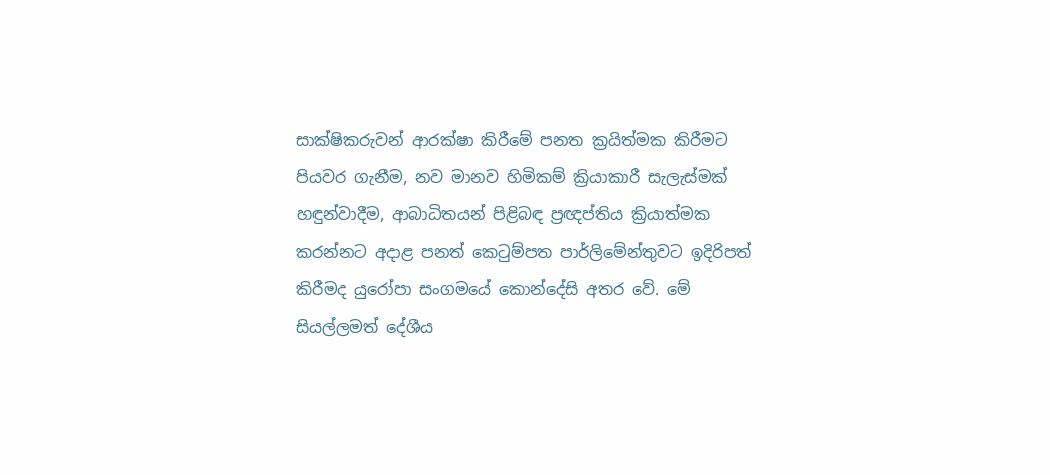සාක්ෂිකරුවන් ආරක්ෂා කිරීමේ පනත ක්‍රයිත්මක කිරීමට පියවර ගැනීම, නව මානව හිමිකම් ක්‍රියාකාරී සැලැස්මක් හඳුන්වාදීම, ආබාධිතයන් පිළිබඳ ප්‍රඥප්තිය ක්‍රියාත්මක කරන්නට අදාළ පනත් කෙටුම්පත පාර්ලිමේන්තුවට ඉදිරිපත් කිරීමද යුරෝපා සංගමයේ කොන්දේසි අතර වේ. මේ සියල්ලමත් දේශීය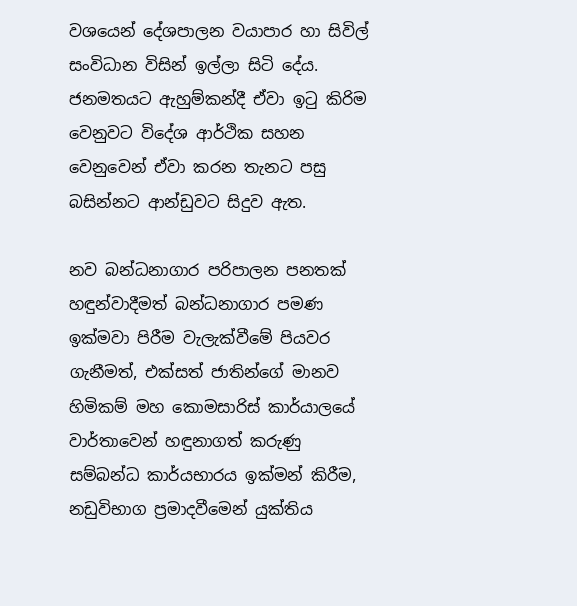වශයෙන් දේශපාලන වයාපාර හා සිවිල් සංවිධාන විසින් ඉල්ලා සිටි දේය. ජනමතයට ඇහුම්කන්දී ඒවා ඉටු කිරිම වෙනුවට විදේශ ආර්ථික සහන වෙනුවෙන් ඒවා කරන තැනට පසු බසින්නට ආන්ඩුවට සිදුව ඇත.

නව බන්ධනාගාර පරිපාලන පනතක් හඳුන්වාදීමත් බන්ධනාගාර පමණ ඉක්මවා පිරීම වැලැක්වීමේ පියවර ගැනීමත්, එක්සත් ජාතින්ගේ මානව හිමිකම් මහ කොමසාරිස් කාර්යාලයේ වාර්තාවෙන් හඳුනාගත් කරුණු  සම්බන්ධ කාර්යභාරය ඉක්මන් කිරීම, නඩුවිභාග ප්‍රමාදවීමෙන් යුක්තිය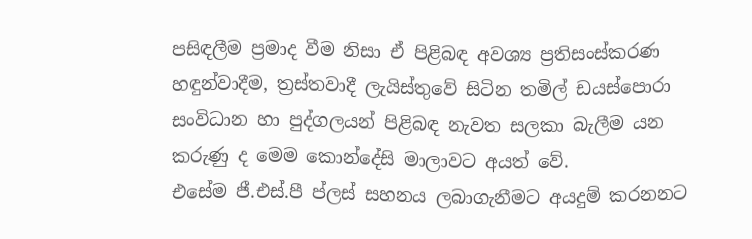පසිඳලීම ප්‍රමාද වීම නිසා ඒ පිළිබඳ අවශ්‍ය ප්‍රතිසංස්කරණ හඳුන්වාදීම, ත්‍රස්තවාදී ලැයිස්තුවේ සිටින තමිල් ඩයස්පොරා සංවිධාන හා පුද්ගලයන් පිළිබඳ නැවත සලකා බැලීම යන කරුණු ද මෙම කොන්දේසි මාලාවට අයත් වේ.
එසේම ජී.එස්.පී ප්ලස් සහනය ලබාගැනීමට අයදුම් කරනනට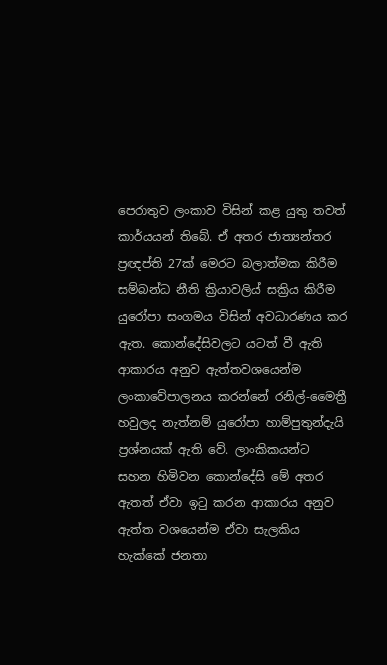පෙරාතුව ලංකාව විසින් කළ යුතු තවත් කාර්යයන් තිබේ. ඒ අතර ජාත්‍යන්තර ප්‍රඥප්ති 27ක් මෙරට බලාත්මක කිරීම සම්බන්ධ නීති ක්‍රියාවලිය් සක්‍රිය කිරීම යුරෝපා සංගමය විසින් අවධාරණය කර ඇත. කොන්දේසිවලට යටත් වී ඇති ආකාරය අනුව ඇත්තවශයෙන්ම ලංකාවේපාලනය කරන්නේ රනිල්-මෛත්‍රී හවුලද නැත්නම් යුරෝපා හාම්පුතුන්දැයි ප්‍රශ්නයක් ඇති වේ. ලාංකිකයන්ට සහන හිමිවන කොන්දේසි මේ අතර ඇතත් ඒවා ඉටු කරන ආකාරය අනුව ඇත්ත වශයෙන්ම ඒවා සැලකිය හැක්කේ ජනතා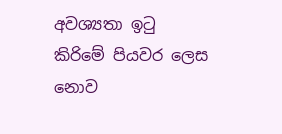අවශ්‍යතා ඉටු කිරිමේ පියවර ලෙස නොව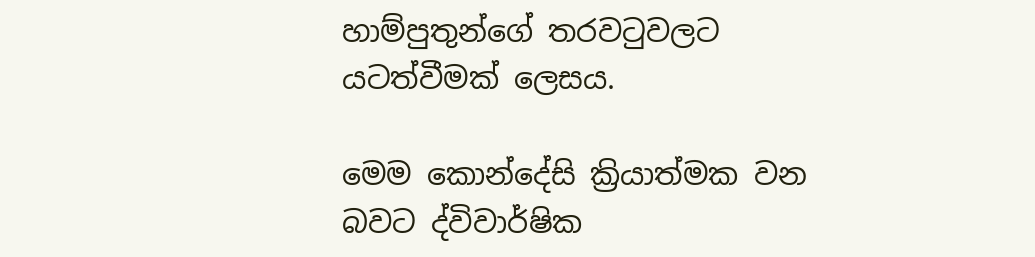හාම්පුතුන්ගේ තරවටුවලට යටත්වීමක් ලෙසය.

මෙම කොන්දේසි ක්‍රියාත්මක වන බවට ද්විවාර්ෂික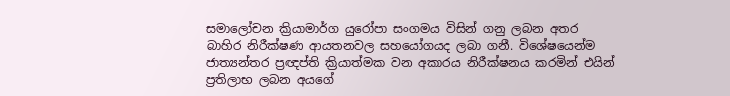සමාලෝචන ක්‍රියාමාර්ග යුරෝපා සංගමය විසින් ගනු ලබන අතර බාහිර නිරීක්ෂණ ආයතනවල සහයෝගයද ලබා ගනී. විශේෂයෙන්ම ජාත්‍යන්තර ප්‍රඥප්ති ක්‍රියාත්මක වන අකාරය නිරීක්ෂනය කරමින් එයින් ප්‍රතිලාභ ලබන අයගේ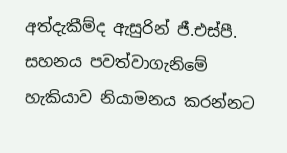අත්දැකීම්ද ඇසුරින් ජී.එස්පී. සහනය පවත්වාගැනිමේ හැකියාව නියාමනය කරන්නට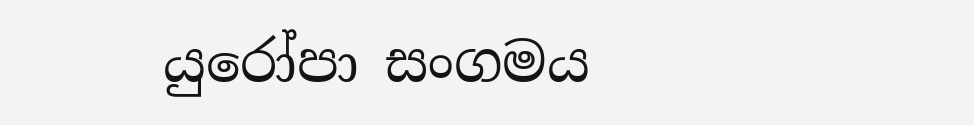යුරෝපා සංගමය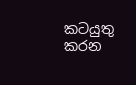කටයුතු කරන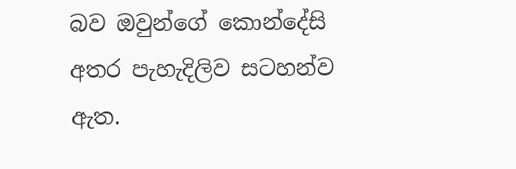බව ඔවුන්ගේ කොන්දේසි අතර පැහැදිලිව සටහන්ව ඇත.